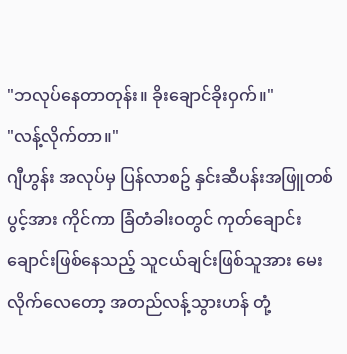"ဘလုပ်နေတာတုန်း။ ခိုးချောင်ခိုးဝှက်။"
"လန့်လိုက်တာ။"
ဂျီဟွန်း အလုပ်မှ ပြန်လာစဥ် နှင်းဆီပန်းအဖြူတစ်ပွင့်အား ကိုင်ကာ ခြံတံခါးဝတွင် ကုတ်ချောင်းချောင်းဖြစ်နေသည့် သူငယ်ချင်းဖြစ်သူအား မေးလိုက်လေတော့ အတည်လန့်သွားဟန် တုံ့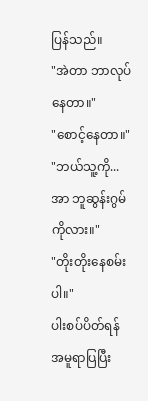ပြန်သည်။
"အဲတာ ဘာလုပ်နေတာ။"
"စောင့်နေတာ။"
"ဘယ်သူ့ကို... အာ ဘူဆွန်းဂွမ်ကိုလား။"
"တိုးတိုးနေစမ်းပါ။"
ပါးစပ်ပိတ်ရန် အမူရာပြပြီး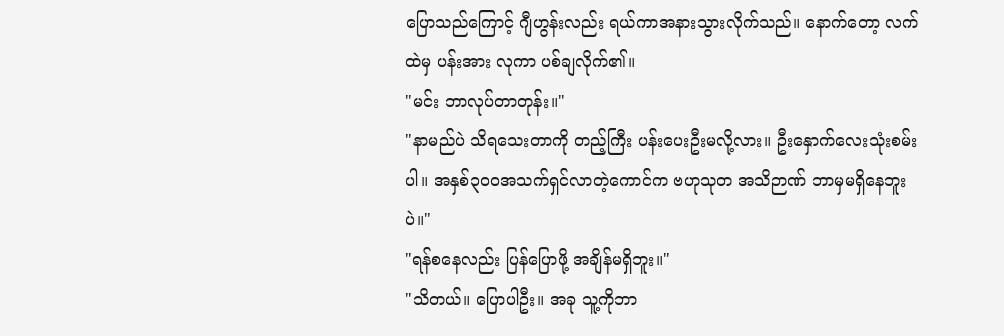ပြောသည်ကြောင့် ဂျီဟွန်းလည်း ရယ်ကာအနားသွားလိုက်သည်။ နောက်တော့ လက်ထဲမှ ပန်းအား လုကာ ပစ်ချလိုက်၏။
"မင်း ဘာလုပ်တာတုန်း။"
"နာမည်ပဲ သိရသေးတာကို တည့်ကြီး ပန်းပေးဦးမလို့လား။ ဦးနှောက်လေးသုံးစမ်းပါ။ အနှစ်၃၀၀အသက်ရှင်လာတဲ့ကောင်က ဗဟုသုတ အသိဉာဏ် ဘာမှမရှိနေဘူးပဲ။"
"ရန်စနေလည်း ပြန်ပြောဖို့ အချိန်မရှိဘူး။"
"သိတယ်။ ပြောပါဦး။ အခု သူ့ကိုဘာ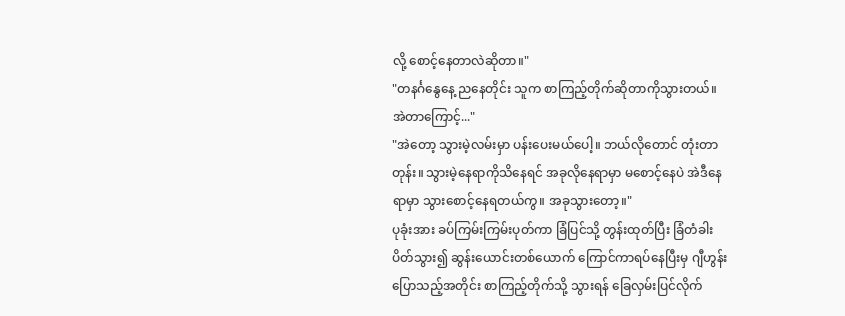လို့ စောင့်နေတာလဲဆိုတာ။"
"တနင်္ဂနွေနေ့ ညနေတိုင်း သူက စာကြည့်တိုက်ဆိုတာကိုသွားတယ်။ အဲတာကြောင့်..."
"အဲတော့ သွားမဲ့လမ်းမှာ ပန်းပေးမယ်ပေါ့။ ဘယ်လိုတောင် တုံးတာတုန်း။ သွားမဲ့နေရာကိုသိနေရင် အခုလိုနေရာမှာ မစောင့်နေပဲ အဲဒီနေရာမှာ သွားစောင့်နေရတယ်ကွ။ အခုသွားတော့။"
ပုခုံးအား ခပ်ကြမ်းကြမ်းပုတ်ကာ ခြံပြင်သို့ တွန်းထုတ်ပြီး ခြံတံခါးပိတ်သွား၍ ဆွန်းယောင်းတစ်ယောက် ကြောင်ကာရပ်နေပြီးမှ ဂျီဟွန်းပြောသည့်အတိုင်း စာကြည့်တိုက်သို့ သွားရန် ခြေလှမ်းပြင်လိုက်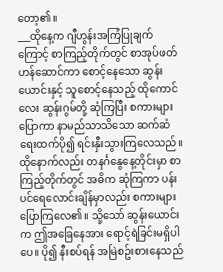တော့၏။
___ထိုနေ့က ဂျီဟွန်းအကြံပြုချက်ကြောင့် စာကြည့်တိုက်တွင် စာအုပ်ဖတ်ဟန်ဆောင်ကာ စောင့်နေသော ဆွန်းယောင်းနှင့် သူစောင့်နေသည့် ထိုကောင်လေး ဆွန်းဂွမ်တို့ ဆုံကြပြီး စကားများပြောကာ နာမည်သာသိသော ဆက်ဆံရေးထက်ပို၍ ရင်းနှီးသွားကြလေသည်။ ထိုနောက်လည်း တနင်္ဂနွေနေ့တိုင်းမှာ စာကြည့်တိုက်တွင် အဓိက ဆုံကြကာ ပန်းပင်ရေလောင်းချိန်မှာလည်း စကားများပြောကြလေ၏။ သို့သော် ဆွန်းယောင်းက ဤအခြေနေအား ရောင့်ရဲခြင်းမရှိပါပေ။ ပို၍ နီးစပ်ရန် အမြဲစဥ်းစားနေသည်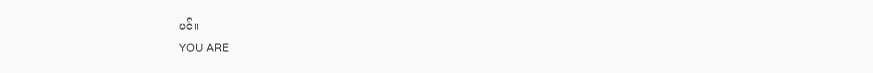ပင်။
YOU ARE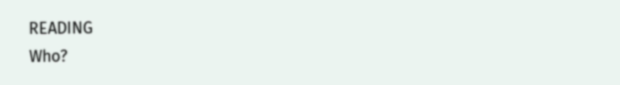READING
Who?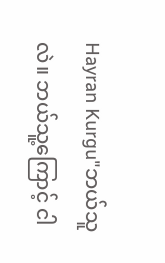Hayran Kurgu"ဘယ်သူလဲ။ ဘယ်သူ့ကြောင့် ငါ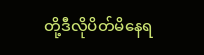တို့ဒီလိုပိတ်မိနေရ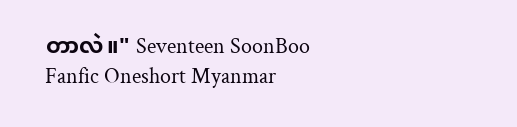တာလဲ။" Seventeen SoonBoo Fanfic Oneshort Myanmar